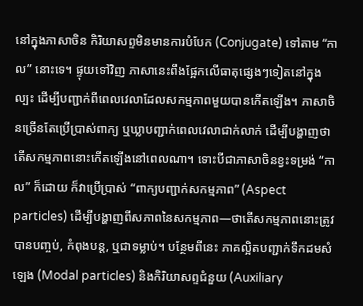នៅក្នុងភាសាចិន កិរិយាសព្ទមិនមានការបំបែក (Conjugate) ទៅតាម “កាល” នោះទេ។ ផ្ទុយទៅវិញ ភាសានេះពឹងផ្អែកលើធាតុផ្សេងៗទៀតនៅក្នុងល្បះ ដើម្បីបញ្ជាក់ពីពេលវេលាដែលសកម្មភាពមួយបានកើតឡើង។ ភាសាចិនច្រើនតែប្រើប្រាស់ពាក្យ ឬឃ្លាបញ្ជាក់ពេលវេលាជាក់លាក់ ដើម្បីបង្ហាញថា តើសកម្មភាពនោះកើតឡើងនៅពេលណា។ ទោះបីជាភាសាចិនខ្វះទម្រង់ “កាល” ក៏ដោយ ក៏វាប្រើប្រាស់ “ពាក្យបញ្ជាក់សកម្មភាព” (Aspect particles) ដើម្បីបង្ហាញពីសភាពនៃសកម្មភាព—ថាតើសកម្មភាពនោះត្រូវបានបញ្ចប់, កំពុងបន្ត, ឬជាទម្លាប់។ បន្ថែមពីនេះ ភាគល្អិតបញ្ជាក់ទឹកដមសំឡេង (Modal particles) និងកិរិយាសព្ទជំនួយ (Auxiliary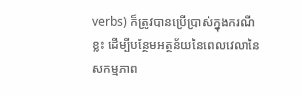verbs) ក៏ត្រូវបានប្រើប្រាស់ក្នុងករណីខ្លះ ដើម្បីបន្ថែមអត្ថន័យនៃពេលវេលានៃសកម្មភាព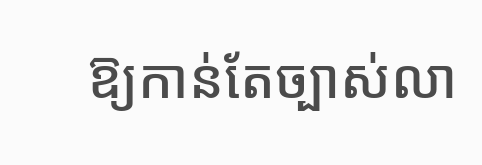ឱ្យកាន់តែច្បាស់លា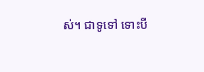ស់។ ជាទូទៅ ទោះបី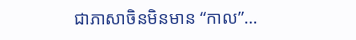ជាភាសាចិនមិនមាន “កាល”…